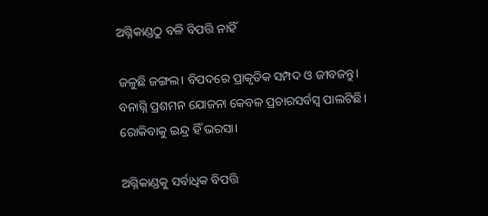ଅଗ୍ନିକାଣ୍ଡଠୁ ବଳି ବିପତ୍ତି ନାହିଁ

ଜଳୁଛି ଜଙ୍ଗଲ। ବିପଦରେ ପ୍ରାକୃତିକ ସମ୍ପଦ ଓ ଜୀବଜନ୍ତୁ। ବନାଗ୍ନି ପ୍ରଶମନ ଯୋଜନା କେବଳ ପ୍ରଚାରସର୍ବସ୍ବ ପାଲଟିଛି। ରୋକିବାକୁ ଇନ୍ଦ୍ର ହିଁ ଭରସା।

ଅଗ୍ନିକାଣ୍ଡକୁ ସର୍ବାଧିକ ବିପତ୍ତି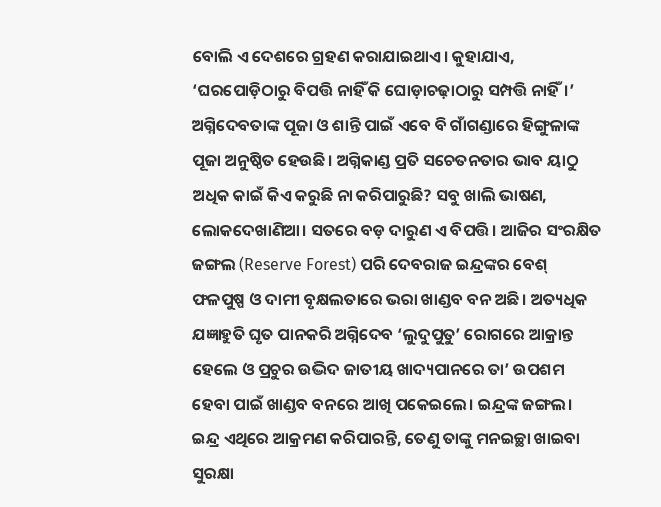ବୋଲି ଏ ଦେଶରେ ଗ୍ରହଣ କରାଯାଇଥାଏ। କୁହାଯାଏ, ‘ଘରପୋଡ଼ିଠାରୁ ବିପତ୍ତି ନାହିଁ କି ଘୋଡ଼ାଚଢ଼ାଠାରୁ ସମ୍ପତ୍ତି ନାହିଁ।’ ଅଗ୍ନିଦେବତାଙ୍କ ପୂଜା ଓ ଶାନ୍ତି ପାଇଁ ଏବେ ବି ଗାଁଗଣ୍ଡାରେ ହିଙ୍ଗୁଳାଙ୍କ ପୂଜା ଅନୁଷ୍ଠିତ ହେଉଛି। ଅଗ୍ନିକାଣ୍ଡ ପ୍ରତି ସଚେତନତାର ଭାବ ୟାଠୁ ଅଧିକ କାଇଁ କିଏ କରୁଛି ନା କରିପାରୁଛି? ସବୁ ଖାଲି ଭାଷଣ, ଲୋକଦେଖାଣିଆ। ସତରେ ବଡ଼ ଦାରୁଣ ଏ ବିପତ୍ତି। ଆଜିର ସଂରକ୍ଷିତ ଜଙ୍ଗଲ (Reserve Forest) ପରି ଦେବରାଜ ଇନ୍ଦ୍ରଙ୍କର ବେଶ୍‌ ଫଳପୁଷ୍ପ ଓ ଦାମୀ ବୃକ୍ଷଲତାରେ ଭରା ଖାଣ୍ଡବ ବନ ଅଛି। ଅତ୍ୟଧିକ ଯଜ୍ଞାହୁତି ଘୃତ ପାନକରି ଅଗ୍ନିଦେବ ‘ଲୁଦୁପୁତୁ’ ରୋଗରେ ଆକ୍ରାନ୍ତ ହେଲେ ଓ ପ୍ରଚୁର ଉଦ୍ଭିଦ ଜାତୀୟ ଖାଦ୍ୟପାନରେ ତା’ ଉପଶମ ହେବା ପାଇଁ ଖାଣ୍ଡବ ବନରେ ଆଖି ପକେଇଲେ। ଇନ୍ଦ୍ରଙ୍କ ଜଙ୍ଗଲ। ଇନ୍ଦ୍ର ଏଥିରେ ଆକ୍ରମଣ କରିପାରନ୍ତି, ତେଣୁ ତାଙ୍କୁ ମନଇଚ୍ଛା ଖାଇବା ସୁରକ୍ଷା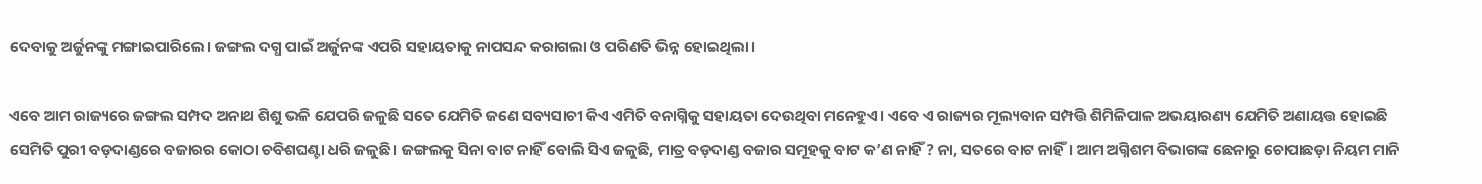ଦେବାକୁ ଅର୍ଜୁନଙ୍କୁ ମଙ୍ଗାଇପାରିଲେ। ଜଙ୍ଗଲ ଦଗ୍ଧ ପାଇଁ ଅର୍ଜୁନଙ୍କ ଏପରି ସହାୟତାକୁ ନାପସନ୍ଦ କରାଗଲା ଓ ପରିଣତି ଭିନ୍ନ ହୋଇଥିଲା।

ଏବେ ଆମ ରାଜ୍ୟରେ ଜଙ୍ଗଲ ସମ୍ପଦ ଅନାଥ ଶିଶୁ ଭଳି ଯେପରି ଜଳୁଛି ସତେ ଯେମିତି ଜଣେ ସବ୍ୟସାଚୀ କିଏ ଏମିତି ବନାଗ୍ନିକୁ ସହାୟତା ଦେଉଥିବା ମନେହୁଏ। ଏବେ ଏ ରାଜ୍ୟର ମୂଲ୍ୟବାନ ସମ୍ପତ୍ତି ଶିମିଳିପାଳ ଅଭୟାରଣ୍ୟ ଯେମିତି ଅଣାୟତ୍ତ ହୋଇଛି ସେମିତି ପୁରୀ ବଡ଼ଦାଣ୍ଡରେ ବଜାରର କୋଠା ଚବିଶଘଣ୍ଟା ଧରି ଜଳୁଛି। ଜଙ୍ଗଲକୁ ସିନା ବାଟ ନାହିଁ ବୋଲି ସିଏ ଜଳୁଛି, ମାତ୍ର ବଡ଼ଦାଣ୍ଡ ବଜାର ସମୂହକୁ ବାଟ କ’ଣ ନାହିଁ ? ନା, ସତରେ ବାଟ ନାହିଁ। ଆମ ଅଗ୍ନିଶମ ବିଭାଗଙ୍କ ଛେନାରୁ ଚୋପାଛଡ଼ା ନିୟମ ମାନି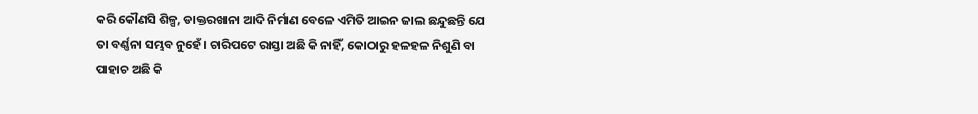କରି କୌଣସି ଶିଳ୍ପ, ଡାକ୍ତରଖାନା ଆଦି ନିର୍ମାଣ ବେଳେ ଏମିତି ଆଇନ ଜାଲ ଛନ୍ଦୁଛନ୍ତି ଯେ ତା ବର୍ଣ୍ଣନା ସମ୍ଭବ ନୁହେଁ। ଚାରିପଟେ ରାସ୍ତା ଅଛି କି ନାହିଁ, କୋଠାରୁ ହଳହଳ ନିଶୁଣି ବା ପାହାଚ ଅଛି କି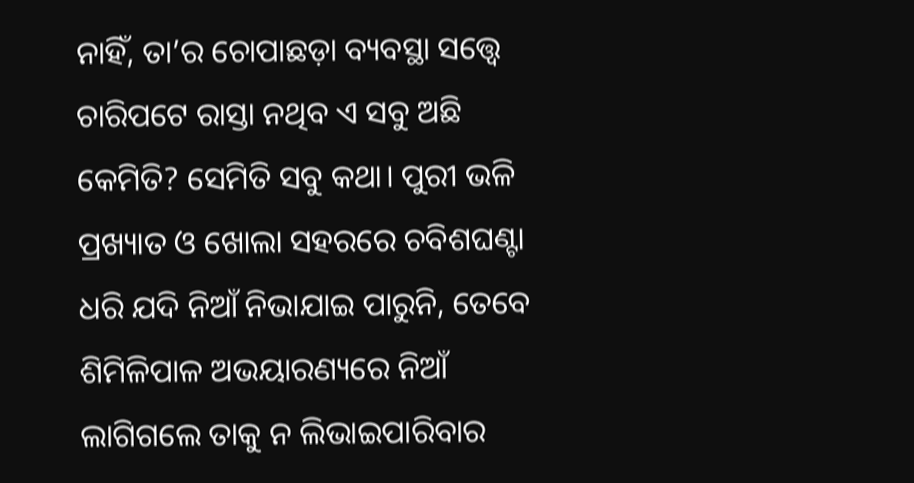ନାହିଁ, ତା’ର ଚୋପାଛଡ଼ା ବ୍ୟବସ୍ଥା ସତ୍ତ୍ବେ ଚାରିପଟେ ରାସ୍ତା ନଥିବ ଏ ସବୁ ଅଛି କେମିତି? ସେମିତି ସବୁ କଥା। ପୁରୀ ଭଳି ପ୍ରଖ୍ୟାତ ଓ ଖୋଲା ସହରରେ ଚବିଶଘଣ୍ଟା ଧରି ଯଦି ନିଆଁ ନିଭାଯାଇ ପାରୁନି, ତେବେ ଶିମିଳିପାଳ ଅଭୟାରଣ୍ୟରେ ନିଆଁ ଲାଗିଗଲେ ତାକୁ ନ ଲିଭାଇପାରିବାର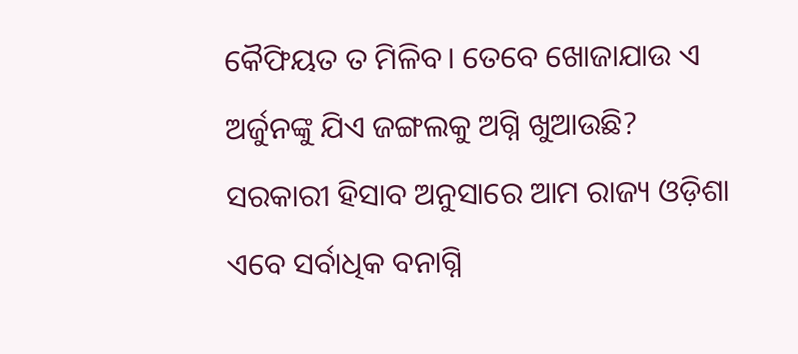କୈଫିୟତ ତ ମିଳିବ। ତେବେ ଖୋଜାଯାଉ ଏ ଅର୍ଜୁନଙ୍କୁ ଯିଏ ଜଙ୍ଗଲକୁ ଅଗ୍ନି ଖୁଆଉଛି? ସରକାରୀ ହିସାବ ଅନୁସାରେ ଆମ ରାଜ୍ୟ ଓଡ଼ିଶା ଏବେ ସର୍ବାଧିକ ବନାଗ୍ନି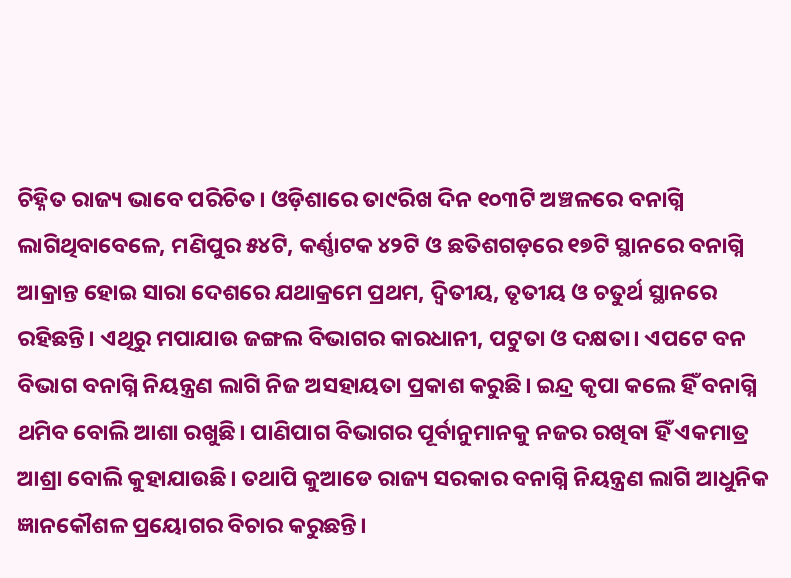ଚିହ୍ନିତ ରାଜ୍ୟ ଭାବେ ପରିଚିତ। ଓଡ଼ିଶାରେ ତା୯ରିଖ ଦିନ ୧୦୩ଟି ଅଞ୍ଚଳରେ ବନାଗ୍ନି ଲାଗିଥିବାବେଳେ, ମଣିପୁର ୫୪ଟି, କର୍ଣ୍ଣାଟକ ୪୨ଟି ଓ ଛତିଶଗଡ଼ରେ ୧୭ଟି ସ୍ଥାନରେ ବନାଗ୍ନି ଆକ୍ରାନ୍ତ ହୋଇ ସାରା ଦେଶରେ ଯଥାକ୍ରମେ ପ୍ରଥମ, ଦ୍ବିତୀୟ, ତୃତୀୟ ଓ ଚତୁର୍ଥ ସ୍ଥାନରେ ରହିଛନ୍ତି। ଏଥିରୁ ମପାଯାଉ ଜଙ୍ଗଲ ବିଭାଗର କାରଧାନୀ, ପଟୁତା ଓ ଦକ୍ଷତା। ଏପଟେ ବନ ବିଭାଗ ବନାଗ୍ନି ନିୟନ୍ତ୍ରଣ ଲାଗି ନିଜ ଅସହାୟତା ପ୍ରକାଶ କରୁଛି। ଇନ୍ଦ୍ର କୃପା କଲେ ହିଁ ବନାଗ୍ନି ଥମିବ ବୋଲି ଆଶା ରଖୁଛି। ପାଣିପାଗ ବିଭାଗର ପୂର୍ବାନୁମାନକୁ ନଜର ରଖିବା ହିଁ ଏକମାତ୍ର ଆଶ୍ରା ବୋଲି କୁହାଯାଉଛି। ତଥାପି କୁଆଡେ ରାଜ୍ୟ ସରକାର ବନାଗ୍ନି ନିୟନ୍ତ୍ରଣ ଲାଗି ଆଧୁନିକ ଜ୍ଞାନକୌଶଳ ପ୍ରୟୋଗର ବିଚାର କରୁଛନ୍ତି।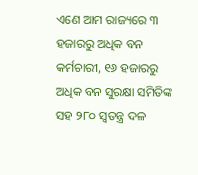ଏଣେ ଆମ ରାଜ୍ୟରେ ୩ ହଜାରରୁ ଅଧିକ ବନ କର୍ମଚାରୀ, ୧୬ ହଜାରରୁ ଅଧିକ ବନ ସୁରକ୍ଷା ସମିତିଙ୍କ ସହ ୨୮୦ ସ୍ବତନ୍ତ୍ର ଦଳ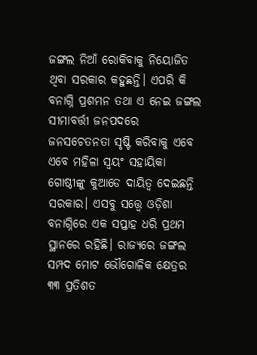ଜଙ୍ଗଲ ନିଆଁ ରୋକିବାକୁ ନିୟୋଜିତ ଥିବା ସରକାର କହୁଛନ୍ତି। ଏପରି କି ବନାଗ୍ନି ପ୍ରଶମନ ତଥା ଏ ନେଇ ଜଙ୍ଗଲ ସୀମାବର୍ତ୍ତୀ ଜନପଦରେ ଜନସଚେତନତା ସୃଷ୍ଟି କରିବାକୁ ଏବେ ଏବେ ମହିଳା ସ୍ବୟଂ ସହାୟିକା ଗୋଷ୍ଠୀଙ୍କୁ କୁଆଡେ ଦାୟିତ୍ବ ଦେଇଛନ୍ତି ସରକାର। ଏସବୁ ସତ୍ତ୍ବେ ଓଡ଼ିଶା ବନାଗ୍ନିରେ ଏକ ସପ୍ତାହ ଧରି ପ୍ରଥମ ସ୍ଥାନରେ ରହିଛି। ରାଜ୍ୟରେ ଜଙ୍ଗଲ ସମ୍ପଦ ମୋଟ ଭୌଗୋଳିକ କ୍ଷେତ୍ରର ୩୩ ପ୍ରତିଶତ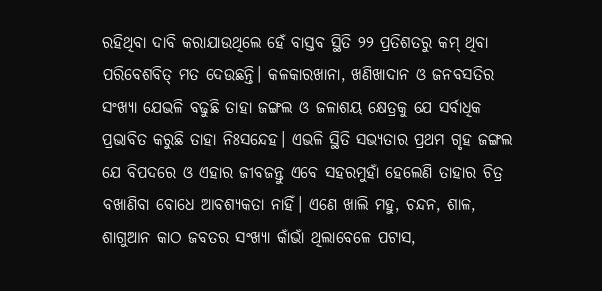ରହିଥିବା ଦାବି କରାଯାଉଥିଲେ ହେଁ ବାସ୍ତବ ସ୍ଥିତି ୨୨ ପ୍ରତିଶତରୁ କମ୍‌ ଥିବା ପରିବେଶବିତ୍‌ ମତ ଦେଉଛନ୍ତି। କଳକାରଖାନା, ଖଣିଖାଦାନ ଓ ଜନବସତିର ସଂଖ୍ୟା ଯେଭଳି ବଢୁଛି ତାହା ଜଙ୍ଗଲ ଓ ଜଳାଶୟ କ୍ଷେତ୍ରକୁ ଯେ ସର୍ବାଧିକ ପ୍ରଭାବିତ କରୁଛି ତାହା ନିଃସନ୍ଦେହ। ଏଭଳି ସ୍ଥିତି ସଭ୍ୟତାର ପ୍ରଥମ ଗୃହ ଜଙ୍ଗଲ ଯେ ବିପଦରେ ଓ ଏହାର ଜୀବଜନ୍ତୁ ଏବେ ସହରମୁହାଁ ହେଲେଣି ତାହାର ଚିତ୍ର ବଖାଣିବା ବୋଧେ ଆବଶ୍ୟକତା ନାହିଁ। ଏଣେ ଖାଲି ମହୁ, ଚନ୍ଦନ, ଶାଳ, ଶାଗୁଆନ କାଠ ଜବତର ସଂଖ୍ୟା କାଁଭାଁ ଥିଲାବେଳେ ପଟାସ,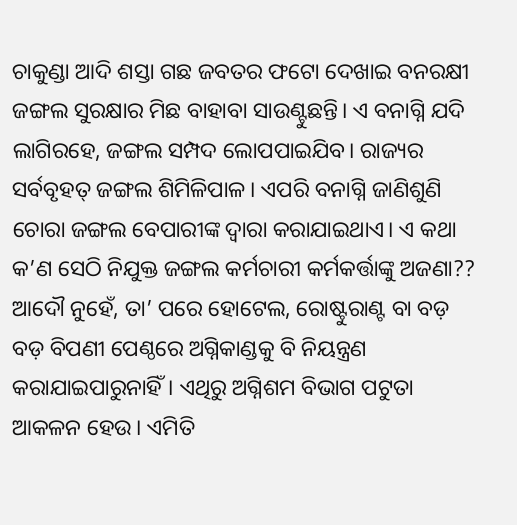ଚାକୁଣ୍ଡା ଆଦି ଶସ୍ତା ଗଛ ଜବତର ଫଟୋ ଦେଖାଇ ବନରକ୍ଷୀ ଜଙ୍ଗଲ ସୁରକ୍ଷାର ମିଛ ବାହାବା ସାଉଣ୍ଟୁଛନ୍ତି। ଏ ବନାଗ୍ନି ଯଦି ଲାଗିରହେ, ଜଙ୍ଗଲ ସମ୍ପଦ ଲୋପପାଇଯିବ। ରାଜ୍ୟର ସର୍ବବୃହତ୍‌ ଜଙ୍ଗଲ ଶିମିଳିପାଳ। ଏପରି ବନାଗ୍ନି ଜାଣିଶୁଣି ଚୋରା ଜଙ୍ଗଲ ବେପାରୀଙ୍କ ଦ୍ବାରା କରାଯାଇଥାଏ। ଏ କଥା କ’ଣ ସେଠି ନିଯୁକ୍ତ ଜଙ୍ଗଲ କର୍ମଚାରୀ କର୍ମକର୍ତ୍ତାଙ୍କୁ ଅଜଣା?? ଆଦୌ ନୁହେଁ, ତା’ ପରେ ହୋଟେଲ, ରୋଷ୍ଟୁରାଣ୍ଟ ବା ବଡ଼ ବଡ଼ ବିପଣୀ ପେଣ୍ଠରେ ଅଗ୍ନିକାଣ୍ଡକୁ ବି ନିୟନ୍ତ୍ରଣ କରାଯାଇପାରୁନାହିଁ। ଏଥିରୁ ଅଗ୍ନିଶମ ବିଭାଗ ପଟୁତା ଆକଳନ ହେଉ। ଏମିତି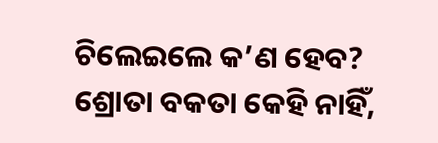ଚିଲେଇଲେ କ’ଣ ହେବ? ଶ୍ରୋତା ବକତା କେହି ନାହିଁ,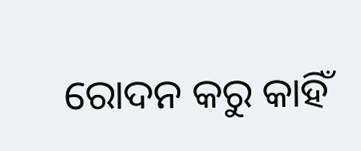ରୋଦନ କରୁ କାହିଁ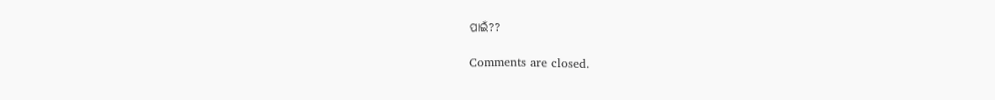ପାଇଁ??

Comments are closed.